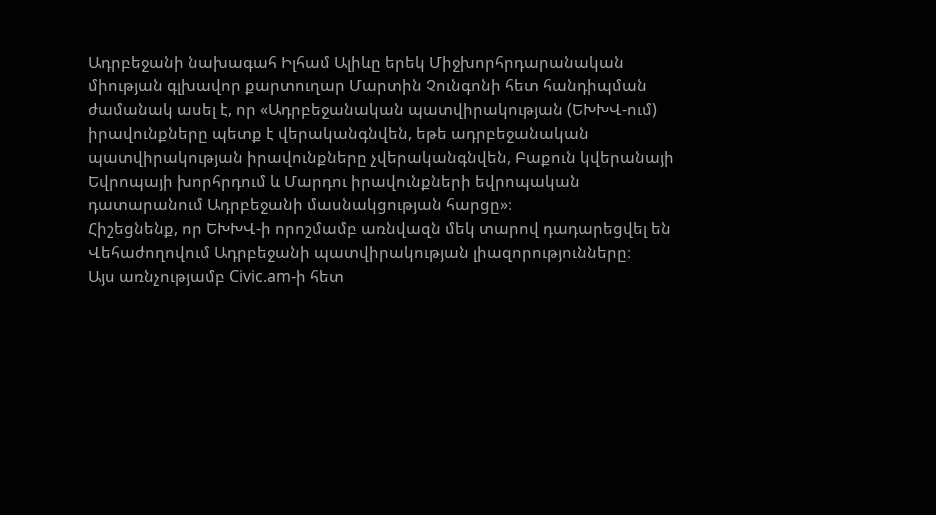Ադրբեջանի նախագահ Իլհամ Ալիևը երեկ Միջխորհրդարանական միության գլխավոր քարտուղար Մարտին Չունգոնի հետ հանդիպման ժամանակ ասել է, որ «Ադրբեջանական պատվիրակության (ԵԽԽՎ-ում) իրավունքները պետք է վերականգնվեն, եթե ադրբեջանական պատվիրակության իրավունքները չվերականգնվեն, Բաքուն կվերանայի Եվրոպայի խորհրդում և Մարդու իրավունքների եվրոպական դատարանում Ադրբեջանի մասնակցության հարցը»։
Հիշեցնենք, որ ԵԽԽՎ-ի որոշմամբ առնվազն մեկ տարով դադարեցվել են Վեհաժողովում Ադրբեջանի պատվիրակության լիազորությունները։
Այս առնչությամբ Civic.am-ի հետ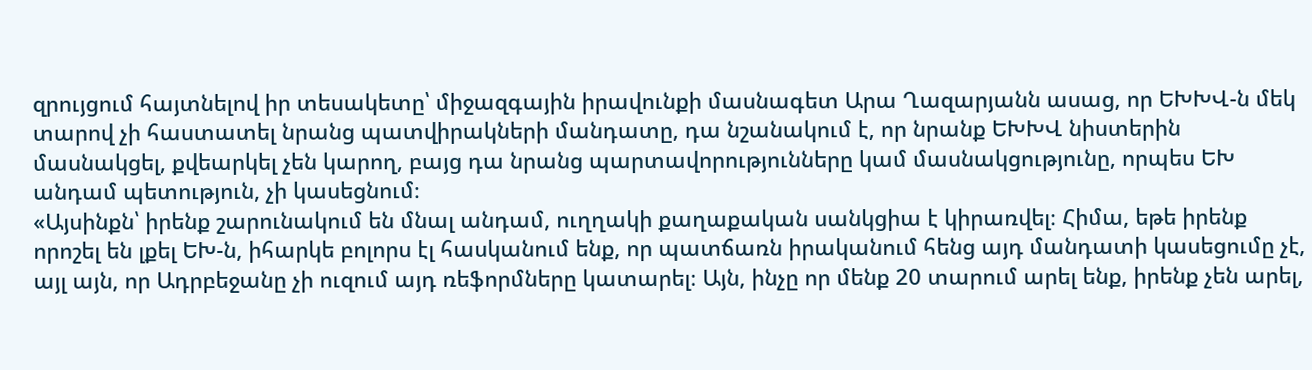զրույցում հայտնելով իր տեսակետը՝ միջազգային իրավունքի մասնագետ Արա Ղազարյանն ասաց, որ ԵԽԽՎ-ն մեկ տարով չի հաստատել նրանց պատվիրակների մանդատը, դա նշանակում է, որ նրանք ԵԽԽՎ նիստերին մասնակցել, քվեարկել չեն կարող, բայց դա նրանց պարտավորությունները կամ մասնակցությունը, որպես ԵԽ անդամ պետություն, չի կասեցնում։
«Այսինքն՝ իրենք շարունակում են մնալ անդամ, ուղղակի քաղաքական սանկցիա է կիրառվել։ Հիմա, եթե իրենք որոշել են լքել ԵԽ-ն, իհարկե բոլորս էլ հասկանում ենք, որ պատճառն իրականում հենց այդ մանդատի կասեցումը չէ, այլ այն, որ Ադրբեջանը չի ուզում այդ ռեֆորմները կատարել։ Այն, ինչը որ մենք 20 տարում արել ենք, իրենք չեն արել,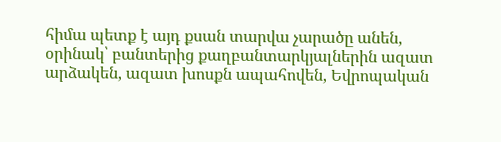հիմա պետք է այդ քսան տարվա չարածը անեն, օրինակ՝ բանտերից քաղբանտարկյալներին ազատ արձակեն, ազատ խոսքն ապահովեն, Եվրոպական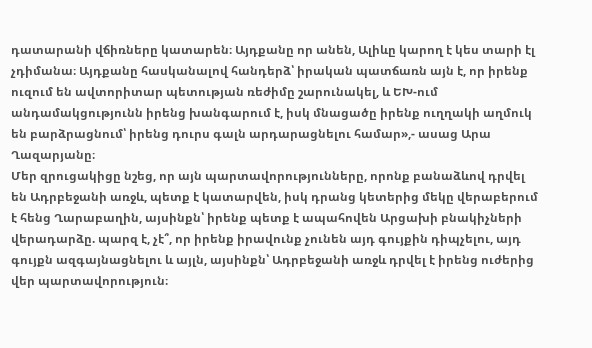դատարանի վճիռները կատարեն։ Այդքանը որ անեն, Ալիևը կարող է կես տարի էլ չդիմանա։ Այդքանը հասկանալով հանդերձ՝ իրական պատճառն այն է, որ իրենք ուզում են ավտորիտար պետության ռեժիմը շարունակել, և ԵԽ-ում անդամակցությունն իրենց խանգարում է, իսկ մնացածը իրենք ուղղակի աղմուկ են բարձրացնում՝ իրենց դուրս գալն արդարացնելու համար»,- ասաց Արա Ղազարյանը։
Մեր զրուցակիցը նշեց, որ այն պարտավորությունները, որոնք բանաձևով դրվել են Ադրբեջանի առջև, պետք է կատարվեն, իսկ դրանց կետերից մեկը վերաբերում է հենց Ղարաբաղին, այսինքն՝ իրենք պետք է ապահովեն Արցախի բնակիչների վերադարձը. պարզ է, չէ՞, որ իրենք իրավունք չունեն այդ գույքին դիպչելու, այդ գույքն ազգայնացնելու և այլն, այսինքն՝ Ադրբեջանի առջև դրվել է իրենց ուժերից վեր պարտավորություն։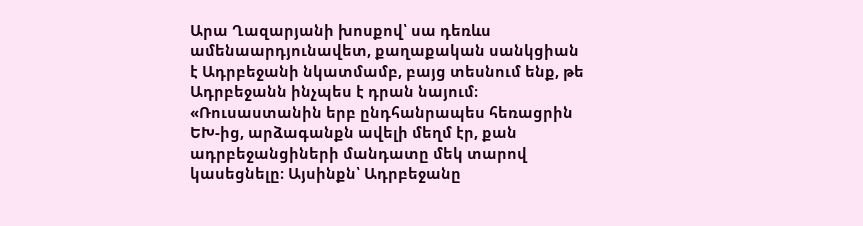Արա Ղազարյանի խոսքով՝ սա դեռևս ամենաարդյունավետ, քաղաքական սանկցիան է Ադրբեջանի նկատմամբ, բայց տեսնում ենք, թե Ադրբեջանն ինչպես է դրան նայում։
«Ռուսաստանին երբ ընդհանրապես հեռացրին ԵԽ-ից, արձագանքն ավելի մեղմ էր, քան ադրբեջանցիների մանդատը մեկ տարով կասեցնելը։ Այսինքն՝ Ադրբեջանը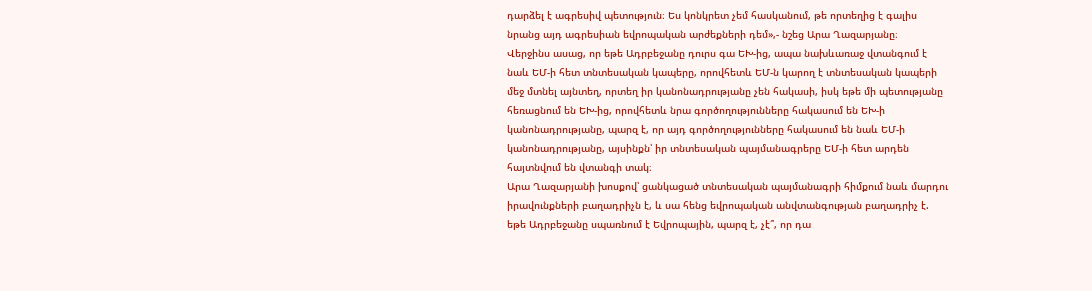դարձել է ագրեսիվ պետություն։ Ես կոնկրետ չեմ հասկանում, թե որտեղից է գալիս նրանց այդ ագրեսիան եվրոպական արժեքների դեմ»,- նշեց Արա Ղազարյանը։
Վերջինս ասաց, որ եթե Ադրբեջանը դուրս գա ԵԽ-ից, ապա նախևառաջ վտանգում է նաև ԵՄ-ի հետ տնտեսական կապերը, որովհետև ԵՄ-ն կարող է տնտեսական կապերի մեջ մտնել այնտեղ, որտեղ իր կանոնադրությանը չեն հակասի, իսկ եթե մի պետությանը հեռացնում են ԵԽ-ից, որովհետև նրա գործողությունները հակասում են ԵԽ-ի կանոնադրությանը, պարզ է, որ այդ գործողությունները հակասում են նաև ԵՄ-ի կանոնադրությանը, այսինքն՝ իր տնտեսական պայմանագրերը ԵՄ-ի հետ արդեն հայտնվում են վտանգի տակ։
Արա Ղազարյանի խոսքով՝ ցանկացած տնտեսական պայմանագրի հիմքում նաև մարդու իրավունքների բաղադրիչն է, և սա հենց եվրոպական անվտանգության բաղադրիչ է. եթե Ադրբեջանը սպառնում է Եվրոպային, պարզ է, չէ՞, որ դա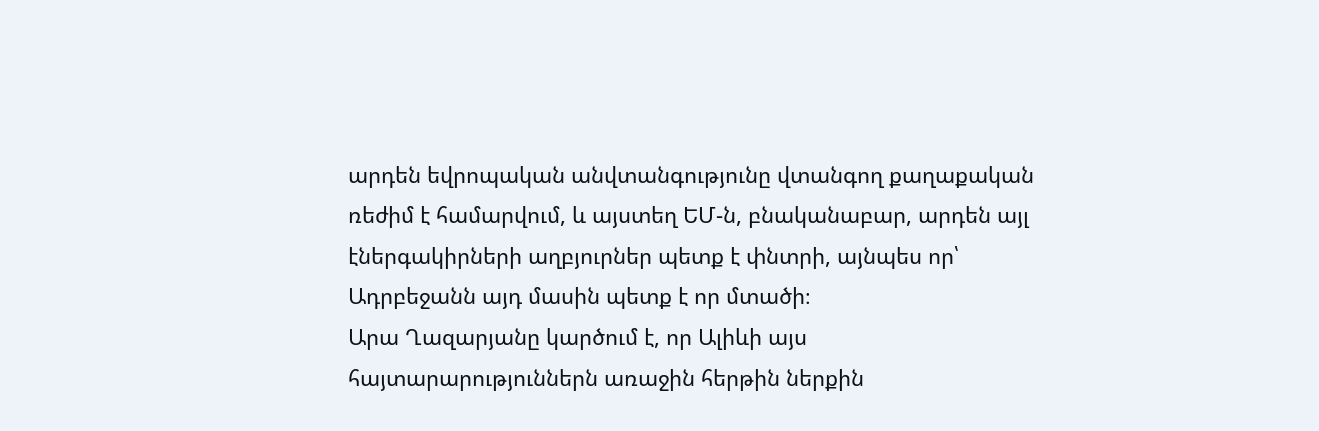արդեն եվրոպական անվտանգությունը վտանգող քաղաքական ռեժիմ է համարվում, և այստեղ ԵՄ-ն, բնականաբար, արդեն այլ էներգակիրների աղբյուրներ պետք է փնտրի, այնպես որ՝ Ադրբեջանն այդ մասին պետք է որ մտածի։
Արա Ղազարյանը կարծում է, որ Ալիևի այս հայտարարություններն առաջին հերթին ներքին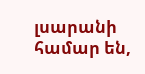լսարանի համար են,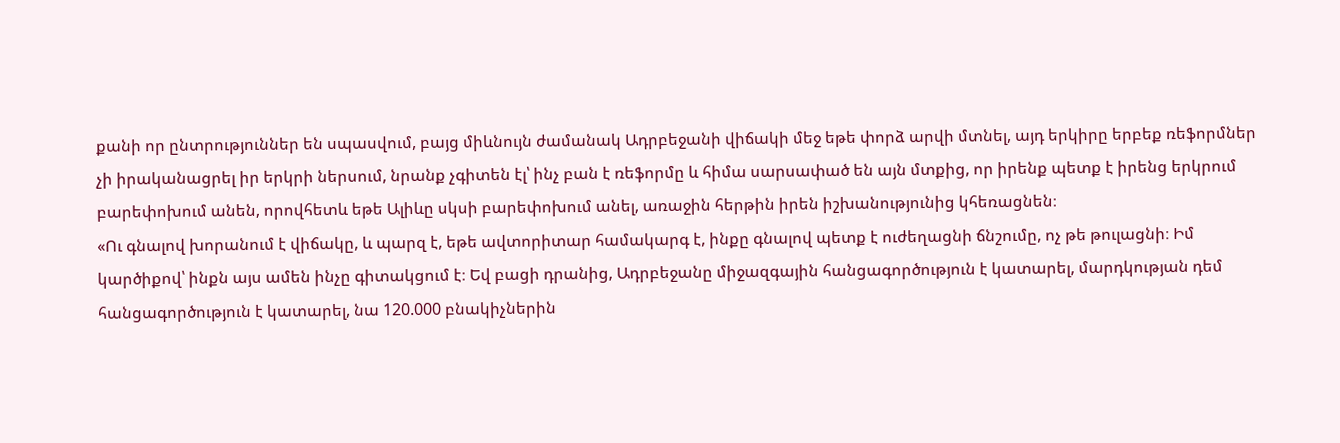քանի որ ընտրություններ են սպասվում, բայց միևնույն ժամանակ Ադրբեջանի վիճակի մեջ եթե փորձ արվի մտնել, այդ երկիրը երբեք ռեֆորմներ չի իրականացրել իր երկրի ներսում, նրանք չգիտեն էլ՝ ինչ բան է ռեֆորմը և հիմա սարսափած են այն մտքից, որ իրենք պետք է իրենց երկրում բարեփոխում անեն, որովհետև եթե Ալիևը սկսի բարեփոխում անել, առաջին հերթին իրեն իշխանությունից կհեռացնեն։
«Ու գնալով խորանում է վիճակը, և պարզ է, եթե ավտորիտար համակարգ է, ինքը գնալով պետք է ուժեղացնի ճնշումը, ոչ թե թուլացնի։ Իմ կարծիքով՝ ինքն այս ամեն ինչը գիտակցում է։ Եվ բացի դրանից, Ադրբեջանը միջազգային հանցագործություն է կատարել, մարդկության դեմ հանցագործություն է կատարել, նա 120.000 բնակիչներին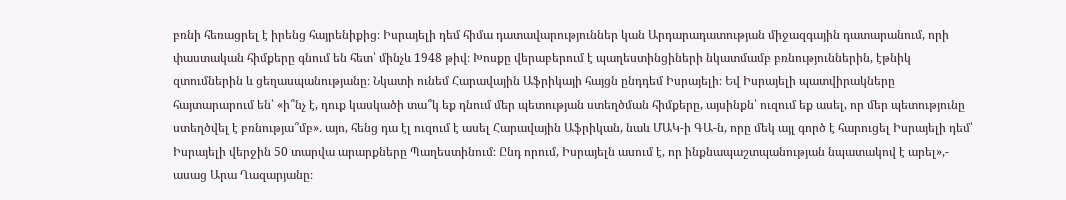բռնի հեռացրել է իրենց հայրենիքից։ Իսրայելի դեմ հիմա դատավարություններ կան Արդարադատության միջազգային դատարանում, որի փաստական հիմքերը գնում են հետ՝ մինչև 1948 թիվ։ Խոսքը վերաբերում է պաղեստինցիների նկատմամբ բռնություններին, էթնիկ զտումներին և ցեղասպանությանը։ Նկատի ունեմ Հարավային Աֆրիկայի հայցն ընդդեմ Իսրայելի։ Եվ Իսրայելի պատվիրակները հայտարարում են՝ «ի՞նչ է, դուք կասկածի տա՞կ եք դնում մեր պետության ստեղծման հիմքերը, այսինքն՝ ուզում եք ասել, որ մեր պետությունը ստեղծվել է բռնությա՞մբ». այո, հենց դա էլ ուզում է ասել Հարավային Աֆրիկան, նաև ՄԱԿ-ի ԳԱ-ն, որը մեկ այլ գործ է հարուցել Իսրայելի դեմ՝ Իսրայելի վերջին 50 տարվա արարքները Պաղեստինում։ Ընդ որում, Իսրայելն ասում է, որ ինքնապաշտպանության նպատակով է արել»,- ասաց Արա Ղազարյանը։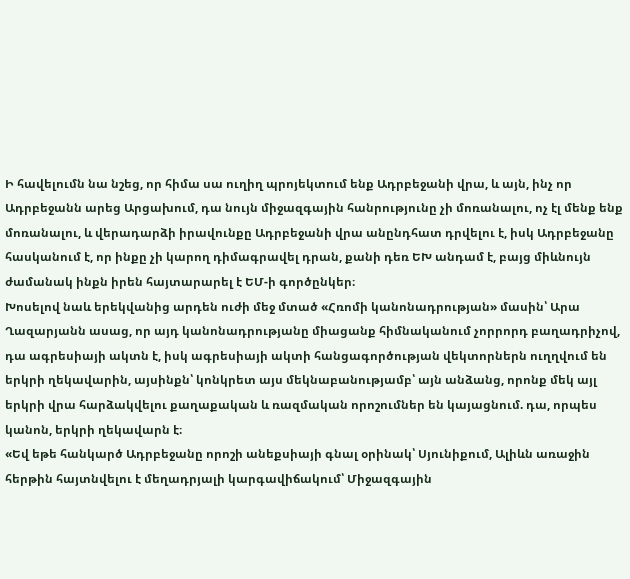Ի հավելումն նա նշեց, որ հիմա սա ուղիղ պրոյեկտում ենք Ադրբեջանի վրա, և այն, ինչ որ Ադրբեջանն արեց Արցախում, դա նույն միջազգային հանրությունը չի մոռանալու, ոչ էլ մենք ենք մոռանալու, և վերադարձի իրավունքը Ադրբեջանի վրա անընդհատ դրվելու է, իսկ Ադրբեջանը հասկանում է, որ ինքը չի կարող դիմագրավել դրան, քանի դեռ ԵԽ անդամ է, բայց միևնույն ժամանակ ինքն իրեն հայտարարել է ԵՄ-ի գործընկեր։
Խոսելով նաև երեկվանից արդեն ուժի մեջ մտած «Հռոմի կանոնադրության» մասին՝ Արա Ղազարյանն ասաց, որ այդ կանոնադրությանը միացանք հիմնականում չորրորդ բաղադրիչով, դա ագրեսիայի ակտն է, իսկ ագրեսիայի ակտի հանցագործության վեկտորներն ուղղվում են երկրի ղեկավարին, այսինքն՝ կոնկրետ այս մեկնաբանությամբ՝ այն անձանց, որոնք մեկ այլ երկրի վրա հարձակվելու քաղաքական և ռազմական որոշումներ են կայացնում. դա, որպես կանոն, երկրի ղեկավարն է։
«Եվ եթե հանկարծ Ադրբեջանը որոշի անեքսիայի գնալ օրինակ՝ Սյունիքում, Ալիևն առաջին հերթին հայտնվելու է մեղադրյալի կարգավիճակում՝ Միջազգային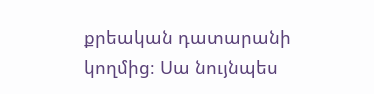քրեական դատարանի կողմից։ Սա նույնպես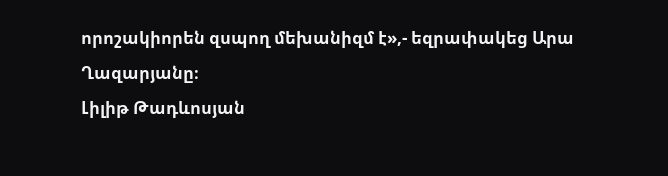որոշակիորեն զսպող մեխանիզմ է»,- եզրափակեց Արա Ղազարյանը։
Լիլիթ Թադևոսյան